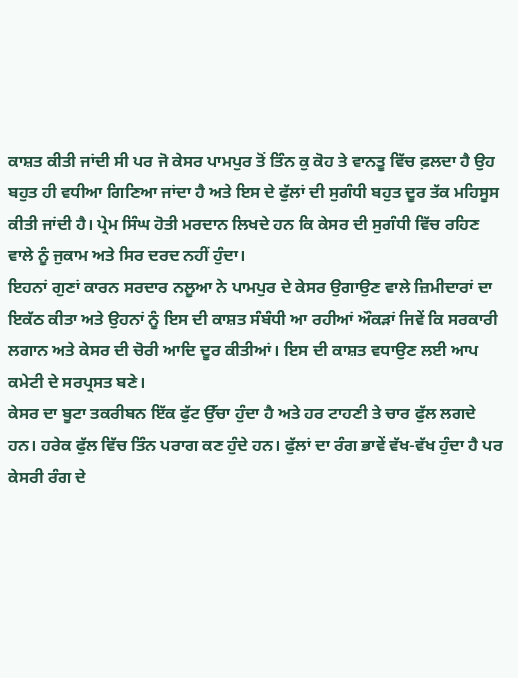ਕਾਸ਼ਤ ਕੀਤੀ ਜਾਂਦੀ ਸੀ ਪਰ ਜੋ ਕੇਸਰ ਪਾਮਪੁਰ ਤੋਂ ਤਿੰਨ ਕੁ ਕੋਹ ਤੇ ਵਾਨਤੂ ਵਿੱਚ ਫ਼ਲਦਾ ਹੈ ਉਹ ਬਹੁਤ ਹੀ ਵਧੀਆ ਗਿਣਿਆ ਜਾਂਦਾ ਹੈ ਅਤੇ ਇਸ ਦੇ ਫੁੱਲਾਂ ਦੀ ਸੁਗੰਧੀ ਬਹੁਤ ਦੂਰ ਤੱਕ ਮਹਿਸੂਸ ਕੀਤੀ ਜਾਂਦੀ ਹੈ। ਪ੍ਰੇਮ ਸਿੰਘ ਹੋਤੀ ਮਰਦਾਨ ਲਿਖਦੇ ਹਨ ਕਿ ਕੇਸਰ ਦੀ ਸੁਗੰਧੀ ਵਿੱਚ ਰਹਿਣ ਵਾਲੇ ਨੂੰ ਜੁਕਾਮ ਅਤੇ ਸਿਰ ਦਰਦ ਨਹੀਂ ਹੁੰਦਾ।
ਇਹਨਾਂ ਗੁਣਾਂ ਕਾਰਨ ਸਰਦਾਰ ਨਲੂਆ ਨੇ ਪਾਮਪੁਰ ਦੇ ਕੇਸਰ ਉਗਾਉਣ ਵਾਲੇ ਜ਼ਿਮੀਦਾਰਾਂ ਦਾ ਇਕੱਠ ਕੀਤਾ ਅਤੇ ਉਹਨਾਂ ਨੂੰ ਇਸ ਦੀ ਕਾਸ਼ਤ ਸੰਬੰਧੀ ਆ ਰਹੀਆਂ ਔਕੜਾਂ ਜਿਵੇਂ ਕਿ ਸਰਕਾਰੀ ਲਗਾਨ ਅਤੇ ਕੇਸਰ ਦੀ ਚੋਰੀ ਆਦਿ ਦੂਰ ਕੀਤੀਆਂ। ਇਸ ਦੀ ਕਾਸ਼ਤ ਵਧਾਉਣ ਲਈ ਆਪ ਕਮੇਟੀ ਦੇ ਸਰਪ੍ਰਸਤ ਬਣੇ।
ਕੇਸਰ ਦਾ ਬੂਟਾ ਤਕਰੀਬਨ ਇੱਕ ਫੁੱਟ ਉੱਚਾ ਹੁੰਦਾ ਹੈ ਅਤੇ ਹਰ ਟਾਹਣੀ ਤੇ ਚਾਰ ਫੁੱਲ ਲਗਦੇ ਹਨ। ਹਰੇਕ ਫੁੱਲ ਵਿੱਚ ਤਿੰਨ ਪਰਾਗ ਕਣ ਹੁੰਦੇ ਹਨ। ਫੁੱਲਾਂ ਦਾ ਰੰਗ ਭਾਵੇਂ ਵੱਖ-ਵੱਖ ਹੁੰਦਾ ਹੈ ਪਰ ਕੇਸਰੀ ਰੰਗ ਦੇ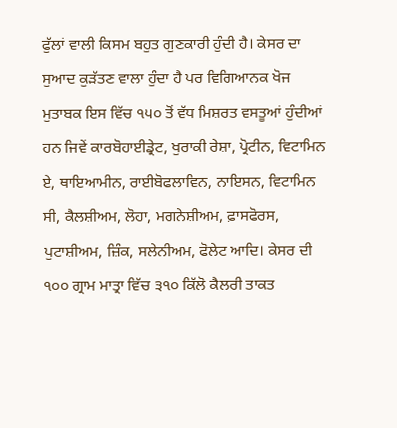ਫੁੱਲਾਂ ਵਾਲੀ ਕਿਸਮ ਬਹੁਤ ਗੁਣਕਾਰੀ ਹੁੰਦੀ ਹੈ। ਕੇਸਰ ਦਾ ਸੁਆਦ ਕੁੜੱਤਣ ਵਾਲਾ ਹੁੰਦਾ ਹੈ ਪਰ ਵਿਗਿਆਨਕ ਖੋਜ ਮੁਤਾਬਕ ਇਸ ਵਿੱਚ ੧੫੦ ਤੋਂ ਵੱਧ ਮਿਸ਼ਰਤ ਵਸਤੂਆਂ ਹੁੰਦੀਆਂ ਹਨ ਜਿਵੇਂ ਕਾਰਬੋਹਾਈਡ੍ਰੇਟ, ਖੁਰਾਕੀ ਰੇਸ਼ਾ, ਪ੍ਰੋਟੀਨ, ਵਿਟਾਮਿਨ ਏ, ਥਾਇਆਮੀਨ, ਰਾਈਬੋਫਲਾਵਿਨ, ਨਾਇਸਨ, ਵਿਟਾਮਿਨ ਸੀ, ਕੈਲਸ਼ੀਅਮ, ਲੋਹਾ, ਮਗਨੇਸ਼ੀਅਮ, ਫ਼ਾਸਫੋਰਸ, ਪੁਟਾਸ਼ੀਅਮ, ਜ਼ਿੰਕ, ਸਲੇਨੀਅਮ, ਫੋਲੇਟ ਆਦਿ। ਕੇਸਰ ਦੀ ੧੦੦ ਗ੍ਰਾਮ ਮਾਤ੍ਰਾ ਵਿੱਚ ੩੧੦ ਕਿੱਲੋ ਕੈਲਰੀ ਤਾਕਤ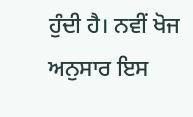ਹੁੰਦੀ ਹੈ। ਨਵੀਂ ਖੋਜ ਅਨੁਸਾਰ ਇਸ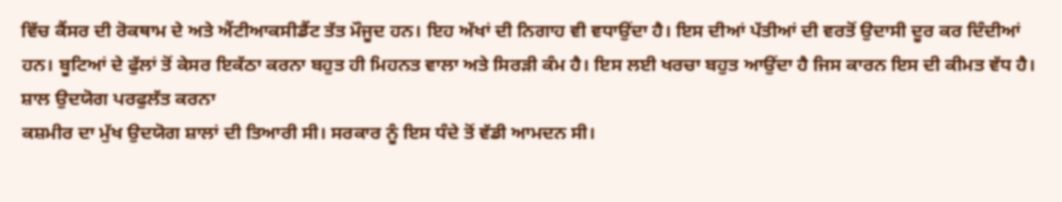ਵਿੱਚ ਕੈਂਸਰ ਦੀ ਰੋਕਥਾਮ ਦੇ ਅਤੇ ਐਂਟੀਆਕਸੀਡੈਂਟ ਤੱਤ ਮੌਜੂਦ ਹਨ। ਇਹ ਅੱਖਾਂ ਦੀ ਨਿਗਾਹ ਵੀ ਵਧਾਉਂਦਾ ਹੈ। ਇਸ ਦੀਆਂ ਪੱਤੀਆਂ ਦੀ ਵਰਤੋਂ ਉਦਾਸੀ ਦੂਰ ਕਰ ਦਿੰਦੀਆਂ ਹਨ। ਬੂਟਿਆਂ ਦੇ ਫੁੱਲਾਂ ਤੋਂ ਕੇਸਰ ਇਕੱਠਾ ਕਰਨਾ ਬਹੁਤ ਹੀ ਮਿਹਨਤ ਵਾਲਾ ਅਤੇ ਸਿਰੜੀ ਕੰਮ ਹੈ। ਇਸ ਲਈ ਖਰਚਾ ਬਹੁਤ ਆਉਂਦਾ ਹੈ ਜਿਸ ਕਾਰਨ ਇਸ ਦੀ ਕੀਮਤ ਵੱਧ ਹੈ।
ਸ਼ਾਲ ਉਦਯੋਗ ਪਰਫੁਲੱਤ ਕਰਨਾ
ਕਸ਼ਮੀਰ ਦਾ ਮੁੱਖ ਉਦਯੋਗ ਸ਼ਾਲਾਂ ਦੀ ਤਿਆਰੀ ਸੀ। ਸਰਕਾਰ ਨੂੰ ਇਸ ਧੰਦੇ ਤੋਂ ਵੱਡੀ ਆਮਦਨ ਸੀ।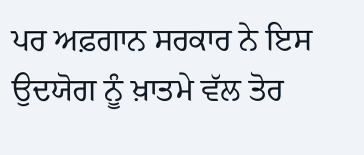ਪਰ ਅਫ਼ਗਾਨ ਸਰਕਾਰ ਨੇ ਇਸ ਉਦਯੋਗ ਨੂੰ ਖ਼ਾਤਮੇ ਵੱਲ ਤੋਰ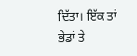ਦਿੱਤਾ। ਇੱਕ ਤਾਂ ਭੇਡਾਂ ਤੇ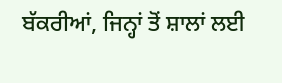ਬੱਕਰੀਆਂ, ਜਿਨ੍ਹਾਂ ਤੋਂ ਸ਼ਾਲਾਂ ਲਈ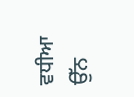ਵਧੀਆ ਉੱਨ